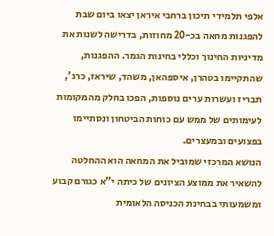אלפי תלמידי תיכון ברחבי איראן יצאו ביום שבת להפגנות מחאה בכ-20 מחוזות, בדרישה לשנות את מדיניות החינוך וכללי בחינות הגמר. ההפגנות, שהתקיימו בטהרן, איספהאן, משהד, שיראז, כרג', תבריז ועשרות ערים נוספות, הפכו בחלק מהמקומות לעימותים של ממש עם כוחות הביטחון ונסתיימו בפצועים ובמעצרים.
הנושא המרכזי שמוביל את המחאה הוא ההחלטה להשאיר את ממוצע הציונים של כיתה י"א כגורם קבוע ומשמעותי בבחינת הכניסה הלאומית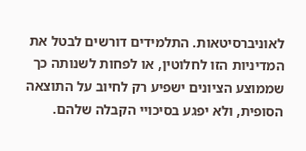לאוניברסיטאות. התלמידים דורשים לבטל את המדיניות הזו לחלוטין, או לפחות לשנותה כך שממוצע הציונים ישפיע רק לחיוב על התוצאה הסופית, ולא יפגע בסיכויי הקבלה שלהם.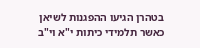בטהרן הגיעו ההפגנות לשיאן כאשר תלמידי כיתות י"א וי"ב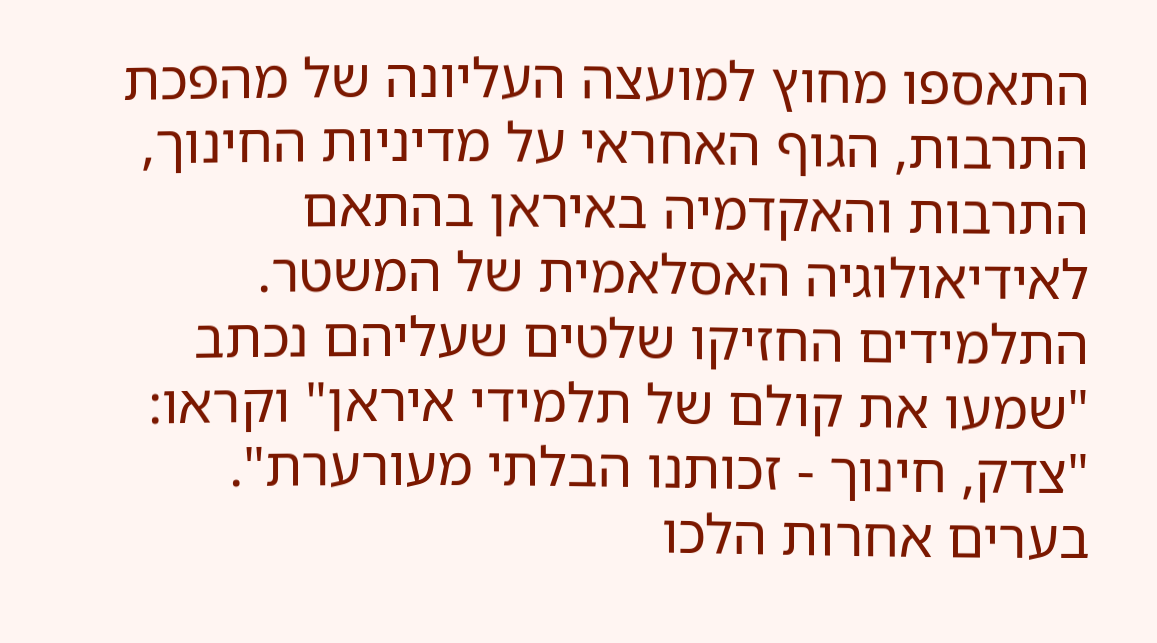התאספו מחוץ למועצה העליונה של מהפכת התרבות, הגוף האחראי על מדיניות החינוך, התרבות והאקדמיה באיראן בהתאם לאידיאולוגיה האסלאמית של המשטר. התלמידים החזיקו שלטים שעליהם נכתב "שמעו את קולם של תלמידי איראן" וקראו: "צדק, חינוך - זכותנו הבלתי מעורערת".
בערים אחרות הלכו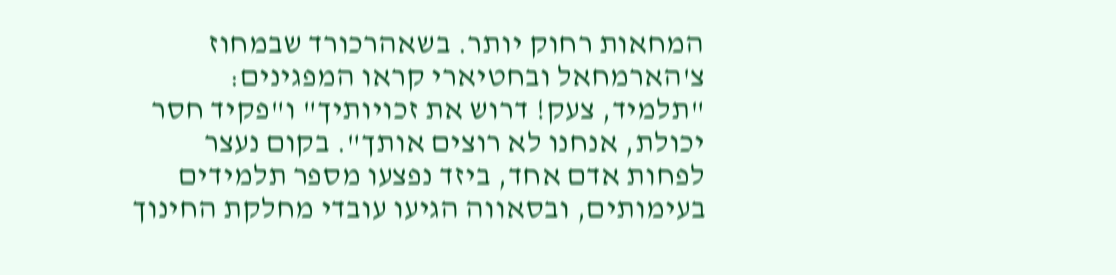המחאות רחוק יותר. בשאהרכורד שבמחוז צ'הארמחאל ובחטיארי קראו המפגינים: "תלמיד, צעק! דרוש את זכויותיך" ו"פקיד חסר יכולת, אנחנו לא רוצים אותך". בקום נעצר לפחות אדם אחד, ביזד נפצעו מספר תלמידים בעימותים, ובסאווה הגיעו עובדי מחלקת החינוך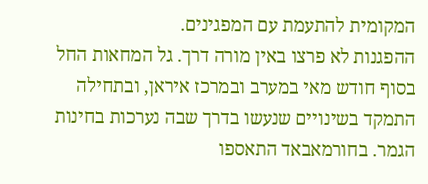המקומית להתעמת עם המפגינים.
ההפגנות לא פרצו באין מורה דרך. גל המחאות החל בסוף חודש מאי במערב ובמרכז איראן, ובתחילה התמקד בשינויים שנעשו בדרך שבה נערכות בחינות הגמר. בחורמאבאד התאספו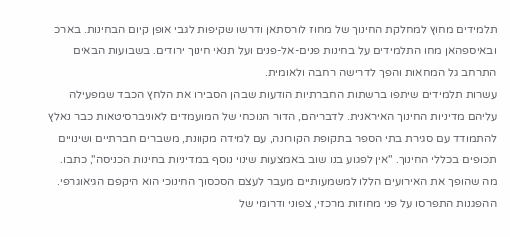תלמידים מחוץ למחלקת החינוך של מחוז לורסתאן ודרשו שקיפות לגבי אופן קיום הבחינות. בארכ ובאיספהאן מחו התלמידים על בחינות פנים-אל-פנים ועל תנאי חינוך ירודים. בשבועות הבאים התרחב גל המחאות והפך לדרישה רחבה ולאומית.
עשרות תלמידים שיתפו ברשתות החברתיות הודעות שבהן הסבירו את הלחץ הכבד שמפעילה עליהם מדיניות החינוך האיראנית. לדבריהם, הדור הנוכחי של המועמדים לאוניברסיטאות כבר נאלץ להתמודד עם סגירת בתי הספר בתקופת הקורונה, עם למידה מקוונת, משברים חברתיים ושינויים תכופים בכללי החינוך. "אין לפגוע בנו שוב באמצעות שינוי נוסף במדיניות בחינות הכניסה", כתבו.
מה שהופך את האירועים הללו למשמעותיים מעבר לעצם הסכסוך החינוכי הוא היקפם הגיאוגרפי. ההפגנות התפרסו על פני מחוזות מרכזי, צפוני ודרומי של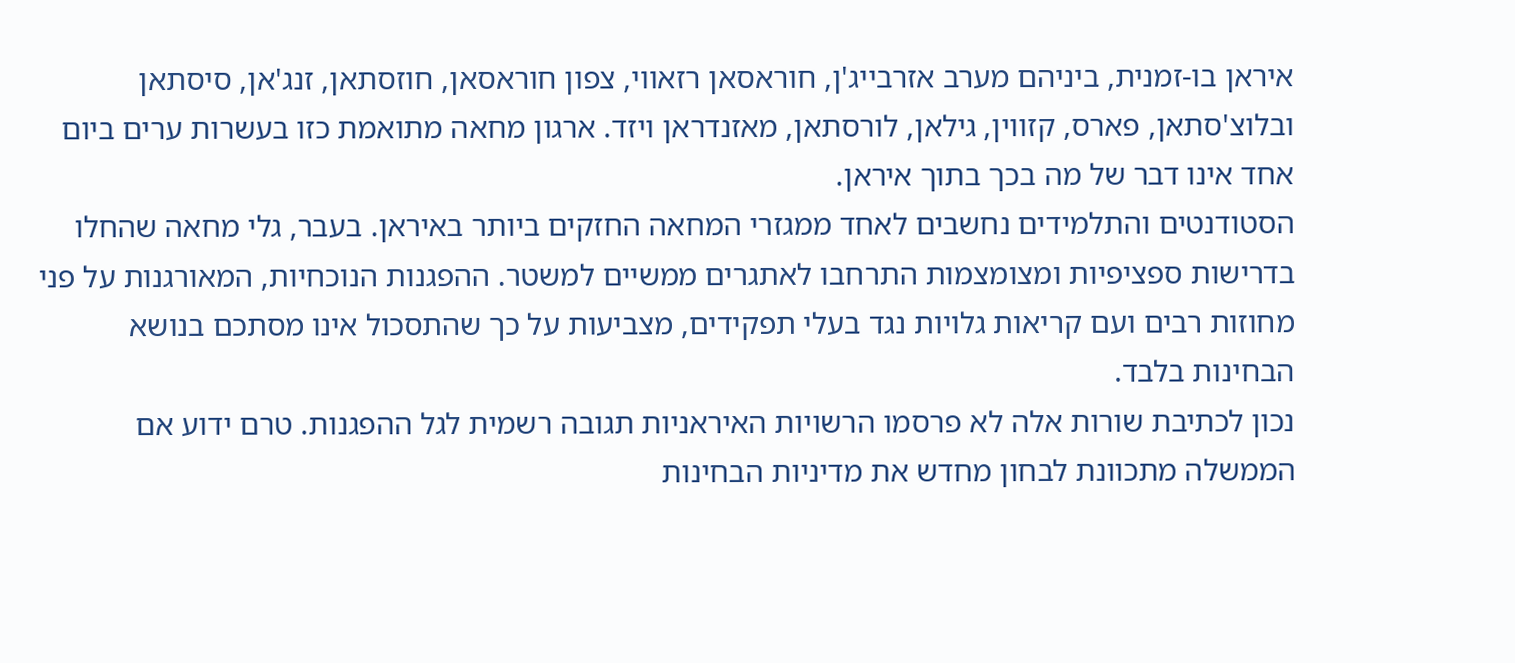איראן בו-זמנית, ביניהם מערב אזרבייג'ן, חוראסאן רזאווי, צפון חוראסאן, חוזסתאן, זנג'אן, סיסתאן ובלוצ'סתאן, פארס, קזווין, גילאן, לורסתאן, מאזנדראן ויזד. ארגון מחאה מתואמת כזו בעשרות ערים ביום אחד אינו דבר של מה בכך בתוך איראן.
הסטודנטים והתלמידים נחשבים לאחד ממגזרי המחאה החזקים ביותר באיראן. בעבר, גלי מחאה שהחלו בדרישות ספציפיות ומצומצמות התרחבו לאתגרים ממשיים למשטר. ההפגנות הנוכחיות, המאורגנות על פני מחוזות רבים ועם קריאות גלויות נגד בעלי תפקידים, מצביעות על כך שהתסכול אינו מסתכם בנושא הבחינות בלבד.
נכון לכתיבת שורות אלה לא פרסמו הרשויות האיראניות תגובה רשמית לגל ההפגנות. טרם ידוע אם הממשלה מתכוונת לבחון מחדש את מדיניות הבחינות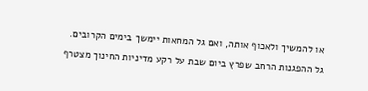או להמשיך ולאכוף אותה, ואם גל המחאות יימשך בימים הקרובים.
גל ההפגנות הרחב שפרץ ביום שבת על רקע מדיניות החינוך מצטרף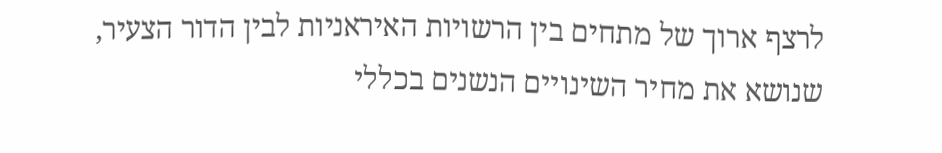לרצף ארוך של מתחים בין הרשויות האיראניות לבין הדור הצעיר, שנושא את מחיר השינויים הנשנים בכללי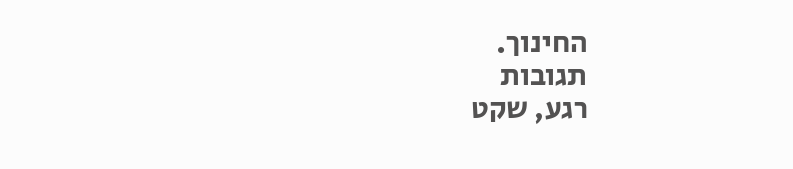החינוך.
תגובות
רגע, שקט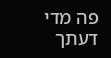פה מדי
דעתך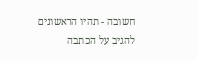חשובה - תהיו הראשונים להגיב על הכתבה